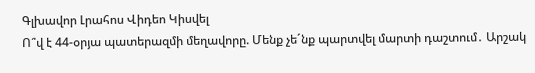Գլխավոր Լրահոս Վիդեո Կիսվել
Ո՞վ է 44-օրյա պատերազմի մեղավորը. Մենք չե´նք պարտվել մարտի դաշտում․ Արշակ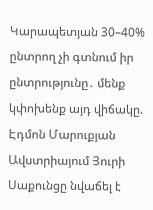Կարապետյան 30–40% ընտրող չի գտնում իր ընտրությունը․ մենք կփոխենք այդ վիճակը. Էդմոն Մարուքյան Ավստրիայում Յուրի Սաքունցը նվաճել է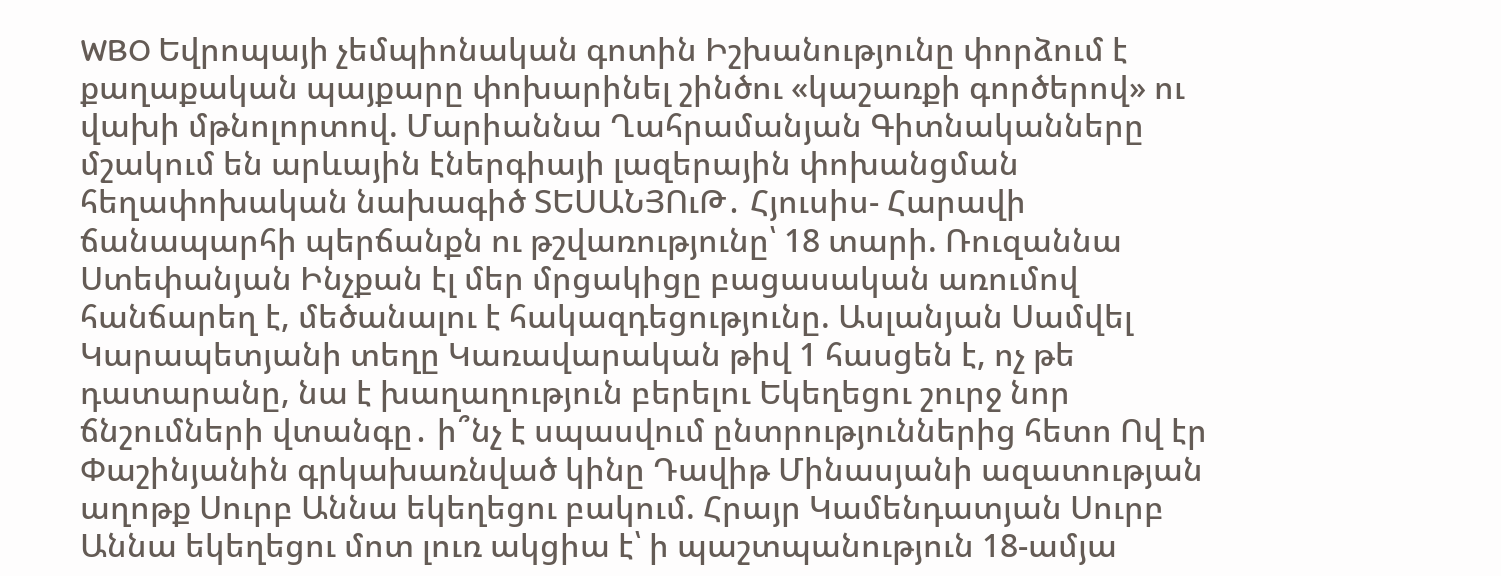WBO Եվրոպայի չեմպիոնական գոտին Իշխանությունը փորձում է քաղաքական պայքարը փոխարինել շինծու «կաշառքի գործերով» ու վախի մթնոլորտով. Մարիաննա Ղահրամանյան Գիտնականները մշակում են արևային էներգիայի լազերային փոխանցման հեղափոխական նախագիծ ՏԵՍԱՆՅՈւԹ․ Հյուսիս- Հարավի ճանապարհի պերճանքն ու թշվառությունը՝ 18 տարի. Ռուզաննա Ստեփանյան Ինչքան էլ մեր մրցակիցը բացասական առումով հանճարեղ է, մեծանալու է հակազդեցությունը. Ասլանյան Սամվել Կարապետյանի տեղը Կառավարական թիվ 1 հասցեն է, ոչ թե դատարանը, նա է խաղաղություն բերելու Եկեղեցու շուրջ նոր ճնշումների վտանգը․ ի՞նչ է սպասվում ընտրություններից հետո Ով էր Փաշինյանին գրկախառնված կինը Դավիթ Մինասյանի ազատության աղոթք Սուրբ Աննա եկեղեցու բակում. Հրայր Կամենդատյան Սուրբ Աննա եկեղեցու մոտ լուռ ակցիա է՝ ի պաշտպանություն 18-ամյա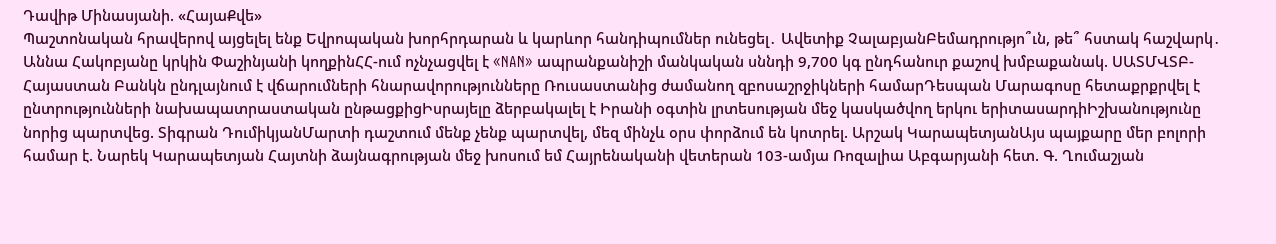Դավիթ Մինասյանի. «ՀայաՔվե»
Պաշտոնական հրավերով այցելել ենք Եվրոպական խորհրդարան և կարևոր հանդիպումներ ունեցել․ Ավետիք ՉալաբյանԲեմադրությո՞ւն, թե՞ հստակ հաշվարկ․ Աննա Հակոբյանը կրկին Փաշինյանի կողքինՀՀ-ում ոչնչացվել է «NAN» ապրանքանիշի մանկական սննդի 9,700 կգ ընդհանուր քաշով խմբաքանակ. ՍԱՏՄՎՏԲ-Հայաստան Բանկն ընդլայնում է վճարումների հնարավորությունները Ռուսաստանից ժամանող զբոսաշրջիկների համարԴեսպան Մարագոսը հետաքրքրվել է ընտրությունների նախապատրաստական ընթացքիցԻսրայելը ձերբակալել է Իրանի օգտին լրտեսության մեջ կասկածվող երկու երիտասարդիԻշխանությունը նորից պարտվեց. Տիգրան ԴումիկյանՄարտի դաշտում մենք չենք պարտվել, մեզ մինչև օրս փորձում են կոտրել. Արշակ ԿարապետյանԱյս պայքարը մեր բոլորի համար է. Նարեկ Կարապետյան Հայտնի ձայնագրության մեջ խոսում եմ Հայրենականի վետերան 103-ամյա Ռոզալիա Աբգարյանի հետ. Գ. Ղումաշյան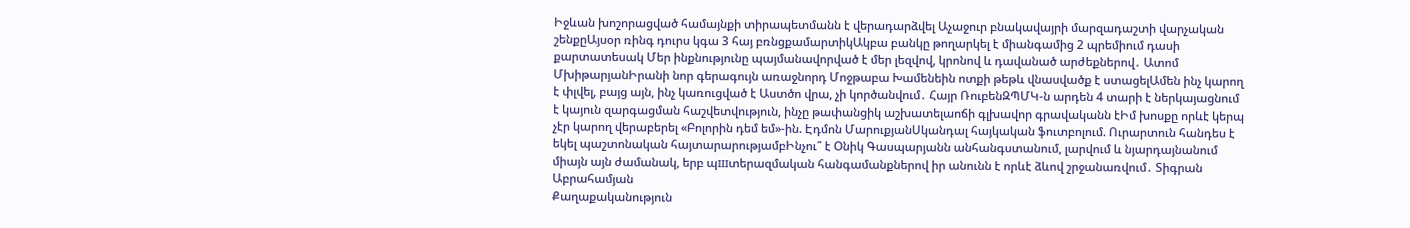Իջևան խոշորացված համայնքի տիրապետմանն է վերադարձվել Աչաջուր բնակավայրի մարզադաշտի վարչական շենքըԱյսօր ռինգ դուրս կգա 3 հայ բռնցքամարտիկԱկբա բանկը թողարկել է միանգամից 2 պրեմիում դասի քարտատեսակ Մեր ինքնությունը պայմանավորված է մեր լեզվով, կրոնով և դավանած արժեքներով․ Ատոմ ՄխիթարյանԻրանի նոր գերագույն առաջնորդ Մոջթաբա Խամենեին ոտքի թեթև վնասվածք է ստացելԱմեն ինչ կարող է փլվել, բայց այն, ինչ կառուցված է Աստծո վրա, չի կործանվում․ Հայր ՌուբենԶՊՄԿ-ն արդեն 4 տարի է ներկայացնում է կայուն զարգացման հաշվետվություն, ինչը թափանցիկ աշխատելաոճի գլխավոր գրավականն էԻմ խոսքը որևէ կերպ չէր կարող վերաբերել «Բոլորին դեմ եմ»-ին. Էդմոն ՄարուքյանՍկանդալ հայկական ֆուտբոլում. Ուրարտուն հանդես է եկել պաշտոնական հայտարարությամբԻնչու՞ է Օնիկ Գասպարյանն անհանգստանում, լարվում և նյարդայնանում միայն այն ժամանակ, երբ պшտերազմական հանգամանքներով իր անունն է որևէ ձևով շրջանառվում․ Տիգրան Աբրահամյան
Քաղաքականություն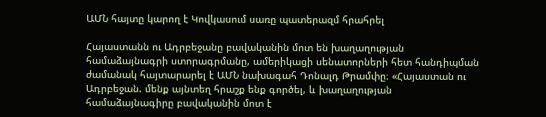ԱՄՆ հայտը կարող է Կովկասում սառը պատերազմ հրահրել

Հայաստանն ու Ադրբեջանը բավականին մոտ են խաղաղության համաձայնագրի ստորագրմանը, ամերիկացի սենատորների հետ հանդիպման ժամանակ հայտարարել է ԱՄՆ նախագահ Դոնալդ Թրամփը։ «Հայաստան ու Ադրբեջան. մենք այնտեղ հրաշք ենք գործել, և խաղաղության համաձայնագիրը բավականին մոտ է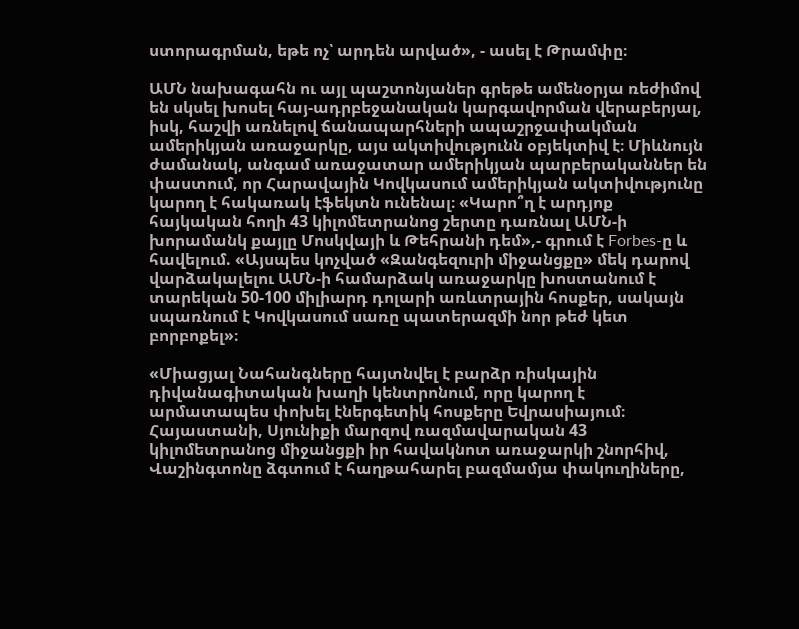ստորագրման, եթե ոչ՝ արդեն արված», - ասել է Թրամփը։

ԱՄՆ նախագահն ու այլ պաշտոնյաներ գրեթե ամենօրյա ռեժիմով են սկսել խոսել հայ-ադրբեջանական կարգավորման վերաբերյալ, իսկ, հաշվի առնելով ճանապարհների ապաշրջափակման ամերիկյան առաջարկը, այս ակտիվությունն օբյեկտիվ է։ Միևնույն ժամանակ, անգամ առաջատար ամերիկյան պարբերականներ են փաստում, որ Հարավային Կովկասում ամերիկյան ակտիվությունը կարող է հակառակ էֆեկտն ունենալ։ «Կարո՞ղ է արդյոք հայկական հողի 43 կիլոմետրանոց շերտը դառնալ ԱՄՆ-ի խորամանկ քայլը Մոսկվայի և Թեհրանի դեմ»,- գրում է Forbes-ը և հավելում. «Այսպես կոչված «Զանգեզուրի միջանցքը» մեկ դարով վարձակալելու ԱՄՆ-ի համարձակ առաջարկը խոստանում է տարեկան 50-100 միլիարդ դոլարի առևտրային հոսքեր, սակայն սպառնում է Կովկասում սառը պատերազմի նոր թեժ կետ բորբոքել»։

«Միացյալ Նահանգները հայտնվել է բարձր ռիսկային դիվանագիտական խաղի կենտրոնում, որը կարող է արմատապես փոխել էներգետիկ հոսքերը Եվրասիայում։ Հայաստանի, Սյունիքի մարզով ռազմավարական 43 կիլոմետրանոց միջանցքի իր հավակնոտ առաջարկի շնորհիվ, Վաշինգտոնը ձգտում է հաղթահարել բազմամյա փակուղիները,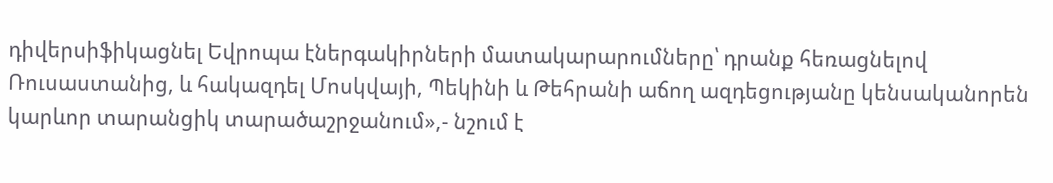դիվերսիֆիկացնել Եվրոպա էներգակիրների մատակարարումները՝ դրանք հեռացնելով Ռուսաստանից, և հակազդել Մոսկվայի, Պեկինի և Թեհրանի աճող ազդեցությանը կենսականորեն կարևոր տարանցիկ տարածաշրջանում»,- նշում է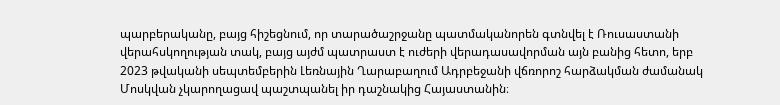պարբերականը, բայց հիշեցնում, որ տարածաշրջանը պատմականորեն գտնվել է Ռուսաստանի վերահսկողության տակ, բայց այժմ պատրաստ է ուժերի վերադասավորման այն բանից հետո, երբ 2023 թվականի սեպտեմբերին Լեռնային Ղարաբաղում Ադրբեջանի վճռորոշ հարձակման ժամանակ Մոսկվան չկարողացավ պաշտպանել իր դաշնակից Հայաստանին։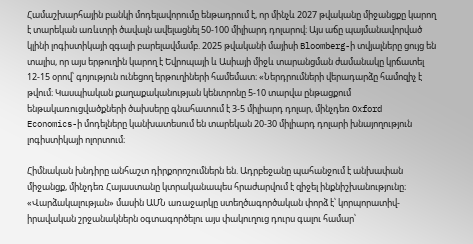Համաշխարհային բանկի մոդելավորումը ենթադրում է, որ մինչև 2027 թվականը միջանցքը կարող է տարեկան առևտրի ծավալն ավելացնել 50-100 միլիարդ դոլարով։ Այս աճը պայմանավորված կլինի լոգիստիկայի զգալի բարելավմամբ. 2025 թվականի մայիսի Bloomberg-ի տվյալները ցույց են տալիս, որ այս երթուղին կարող է Եվրոպայի և Ասիայի միջև տարանցման ժամանակը կրճատել 12-15 օրով՝ գոյություն ունեցող երթուղիների համեմատ։ «Ներդրումների վերադարձը համոզիչ է թվում։ Կասպիական քաղաքականության կենտրոնը 5-10 տարվա ընթացքում ենթակառուցվածքների ծախսերը գնահատում է 3-5 միլիարդ դոլար, մինչդեռ Oxford Economics-ի մոդելները կանխատեսում են տարեկան 20-30 միլիարդ դոլարի խնայողություն լոգիստիկայի ոլորտում։

Հիմնական խնդիրը անհաշտ դիրքորոշումներն են. Ադրբեջանը պահանջում է անխափան միջանցք, մինչդեռ Հայաստանը կտրականապես հրաժարվում է զիջել ինքնիշխանությունը։ «Վարձակալության» մասին ԱՄՆ առաջարկը ստեղծագործական փորձ է՝ կորպորատիվ-իրավական շրջանակներն օգտագործելու այս փակուղուց դուրս գալու համար՝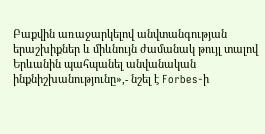Բաքվին առաջարկելով անվտանգության երաշխիքներ և միևնույն ժամանակ թույլ տալով Երևանին պահպանել անվանական ինքնիշխանությունը»,- նշել է Forbes-ի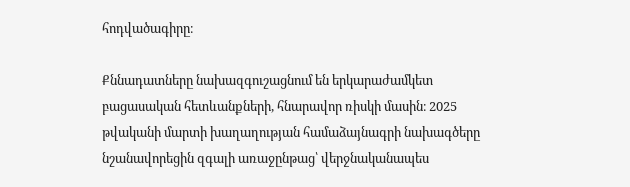հոդվածագիրը։

Քննադատները նախազգուշացնում են երկարաժամկետ բացասական հետևանքների, հնարավոր ռիսկի մասին։ 2025 թվականի մարտի խաղաղության համաձայնագրի նախագծերը նշանավորեցին զգալի առաջընթաց՝ վերջնականապես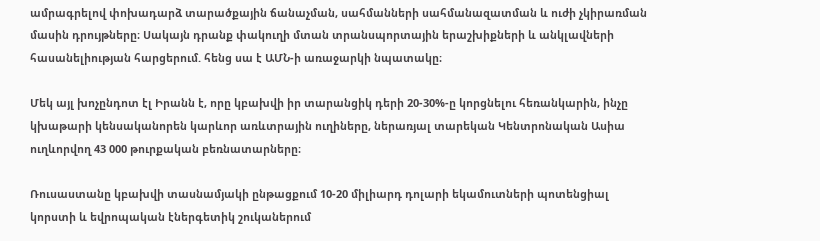ամրագրելով փոխադարձ տարածքային ճանաչման, սահմանների սահմանազատման և ուժի չկիրառման մասին դրույթները։ Սակայն դրանք փակուղի մտան տրանսպորտային երաշխիքների և անկլավների հասանելիության հարցերում. հենց սա է ԱՄՆ-ի առաջարկի նպատակը։

Մեկ այլ խոչընդոտ էլ Իրանն է, որը կբախվի իր տարանցիկ դերի 20-30%-ը կորցնելու հեռանկարին, ինչը կխաթարի կենսականորեն կարևոր առևտրային ուղիները, ներառյալ տարեկան Կենտրոնական Ասիա ուղևորվող 43 000 թուրքական բեռնատարները։

Ռուսաստանը կբախվի տասնամյակի ընթացքում 10-20 միլիարդ դոլարի եկամուտների պոտենցիալ կորստի և եվրոպական էներգետիկ շուկաներում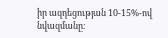իր ազդեցության 10-15%-ով նվազմանը։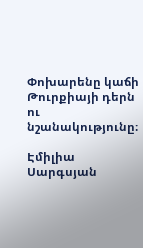Փոխարենը կաճի Թուրքիայի դերն ու նշանակությունը։

Էմիլիա Սարգսյան